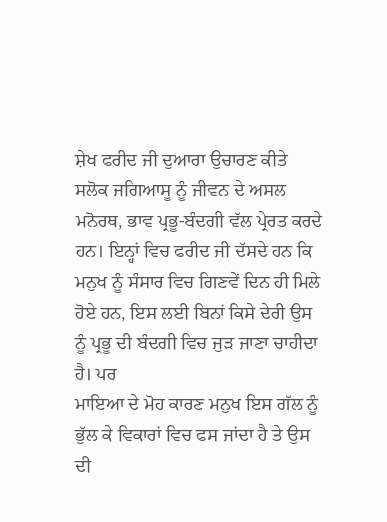ਸ਼ੇਖ ਫਰੀਦ ਜੀ ਦੁਆਰਾ ਉਚਾਰਣ ਕੀਤੇ
ਸਲੋਕ ਜਗਿਆਸੂ ਨੂੰ ਜੀਵਨ ਦੇ ਅਸਲ ਮਨੋਰਥ, ਭਾਵ ਪ੍ਰਭੂ-ਬੰਦਗੀ ਵੱਲ ਪ੍ਰੇਰਤ ਕਰਦੇ ਹਨ। ਇਨ੍ਹਾਂ ਵਿਚ ਫਰੀਦ ਜੀ ਦੱਸਦੇ ਹਨ ਕਿ ਮਨੁਖ ਨੂੰ ਸੰਸਾਰ ਵਿਚ ਗਿਣਵੇਂ ਦਿਨ ਹੀ ਮਿਲੇ ਹੋਏ ਹਨ, ਇਸ ਲਈ ਬਿਨਾਂ ਕਿਸੇ ਦੇਰੀ ਉਸ ਨੂੰ ਪ੍ਰਭੂ ਦੀ ਬੰਦਗੀ ਵਿਚ ਜੁੜ ਜਾਣਾ ਚਾਹੀਦਾ ਹੈ। ਪਰ
ਮਾਇਆ ਦੇ ਮੋਹ ਕਾਰਣ ਮਨੁਖ ਇਸ ਗੱਲ ਨੂੰ ਭੁੱਲ ਕੇ ਵਿਕਾਰਾਂ ਵਿਚ ਫਸ ਜਾਂਦਾ ਹੈ ਤੇ ਉਸ ਦੀ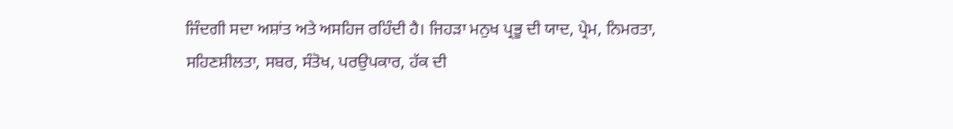ਜਿੰਦਗੀ ਸਦਾ ਅਸ਼ਾਂਤ ਅਤੇ ਅਸਹਿਜ ਰਹਿੰਦੀ ਹੈ। ਜਿਹੜਾ ਮਨੁਖ ਪ੍ਰਭੂ ਦੀ ਯਾਦ, ਪ੍ਰੇਮ, ਨਿਮਰਤਾ, ਸਹਿਣਸ਼ੀਲਤਾ, ਸਬਰ, ਸੰਤੋਖ, ਪਰਉਪਕਾਰ, ਹੱਕ ਦੀ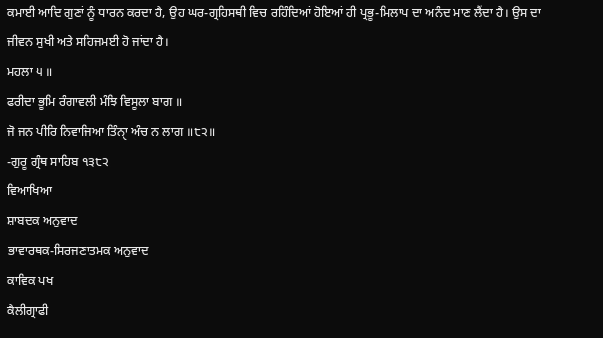ਕਮਾਈ ਆਦਿ ਗੁਣਾਂ ਨੂੰ ਧਾਰਨ ਕਰਦਾ ਹੈ, ਉਹ ਘਰ-ਗ੍ਰਹਿਸਥੀ ਵਿਚ ਰਹਿੰਦਿਆਂ ਹੋਇਆਂ ਹੀ ਪ੍ਰਭੂ-ਮਿਲਾਪ ਦਾ ਅਨੰਦ ਮਾਣ ਲੈਂਦਾ ਹੈ। ਉਸ ਦਾ ਜੀਵਨ ਸੁਖੀ ਅਤੇ ਸਹਿਜਮਈ ਹੋ ਜਾਂਦਾ ਹੈ।
ਮਹਲਾ ੫ ॥
ਫਰੀਦਾ ਭੂਮਿ ਰੰਗਾਵਲੀ ਮੰਝਿ ਵਿਸੂਲਾ ਬਾਗ ॥
ਜੋ ਜਨ ਪੀਰਿ ਨਿਵਾਜਿਆ ਤਿੰਨੑਾ ਅੰਚ ਨ ਲਾਗ ॥੮੨॥
-ਗੁਰੂ ਗ੍ਰੰਥ ਸਾਹਿਬ ੧੩੮੨
ਵਿਆਖਿਆ
ਸ਼ਾਬਦਕ ਅਨੁਵਾਦ
ਭਾਵਾਰਥਕ-ਸਿਰਜਣਾਤਮਕ ਅਨੁਵਾਦ
ਕਾਵਿਕ ਪਖ
ਕੈਲੀਗ੍ਰਾਫੀ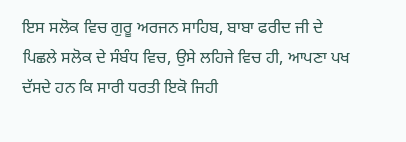ਇਸ ਸਲੋਕ ਵਿਚ ਗੁਰੂ ਅਰਜਨ ਸਾਹਿਬ, ਬਾਬਾ ਫਰੀਦ ਜੀ ਦੇ ਪਿਛਲੇ ਸਲੋਕ ਦੇ ਸੰਬੰਧ ਵਿਚ, ਉਸੇ ਲਹਿਜੇ ਵਿਚ ਹੀ, ਆਪਣਾ ਪਖ ਦੱਸਦੇ ਹਨ ਕਿ ਸਾਰੀ ਧਰਤੀ ਇਕੋ ਜਿਹੀ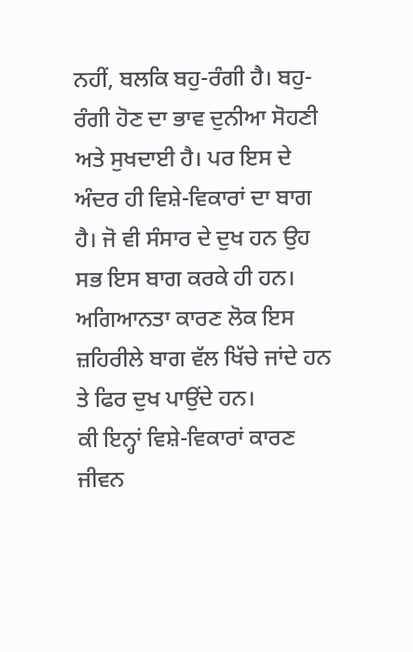ਨਹੀਂ, ਬਲਕਿ ਬਹੁ-ਰੰਗੀ ਹੈ। ਬਹੁ-ਰੰਗੀ ਹੋਣ ਦਾ ਭਾਵ ਦੁਨੀਆ ਸੋਹਣੀ ਅਤੇ ਸੁਖਦਾਈ ਹੈ। ਪਰ ਇਸ ਦੇ ਅੰਦਰ ਹੀ ਵਿਸ਼ੇ-ਵਿਕਾਰਾਂ ਦਾ ਬਾਗ ਹੈ। ਜੋ ਵੀ ਸੰਸਾਰ ਦੇ ਦੁਖ ਹਨ ਉਹ ਸਭ ਇਸ ਬਾਗ ਕਰਕੇ ਹੀ ਹਨ। ਅਗਿਆਨਤਾ ਕਾਰਣ ਲੋਕ ਇਸ ਜ਼ਹਿਰੀਲੇ ਬਾਗ ਵੱਲ ਖਿੱਚੇ ਜਾਂਦੇ ਹਨ ਤੇ ਫਿਰ ਦੁਖ ਪਾਉਂਦੇ ਹਨ।
ਕੀ ਇਨ੍ਹਾਂ ਵਿਸ਼ੇ-ਵਿਕਾਰਾਂ ਕਾਰਣ ਜੀਵਨ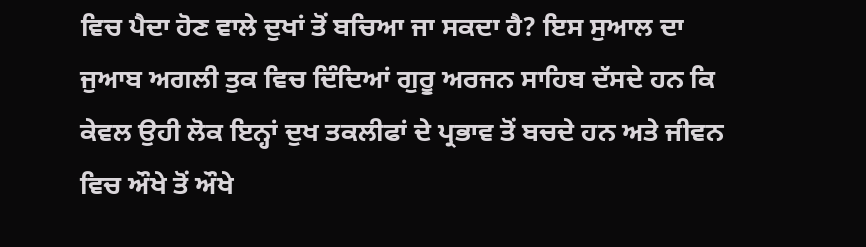ਵਿਚ ਪੈਦਾ ਹੋਣ ਵਾਲੇ ਦੁਖਾਂ ਤੋਂ ਬਚਿਆ ਜਾ ਸਕਦਾ ਹੈ? ਇਸ ਸੁਆਲ ਦਾ ਜੁਆਬ ਅਗਲੀ ਤੁਕ ਵਿਚ ਦਿੰਦਿਆਂ ਗੁਰੂ ਅਰਜਨ ਸਾਹਿਬ ਦੱਸਦੇ ਹਨ ਕਿ ਕੇਵਲ ਉਹੀ ਲੋਕ ਇਨ੍ਹਾਂ ਦੁਖ ਤਕਲੀਫਾਂ ਦੇ ਪ੍ਰਭਾਵ ਤੋਂ ਬਚਦੇ ਹਨ ਅਤੇ ਜੀਵਨ ਵਿਚ ਔਖੇ ਤੋਂ ਔਖੇ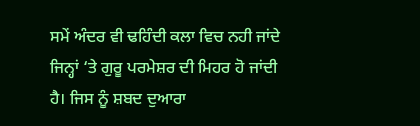ਸਮੇਂ ਅੰਦਰ ਵੀ ਢਹਿੰਦੀ ਕਲਾ ਵਿਚ ਨਹੀ ਜਾਂਦੇ ਜਿਨ੍ਹਾਂ ‘ਤੇ ਗੁਰੂ ਪਰਮੇਸ਼ਰ ਦੀ ਮਿਹਰ ਹੋ ਜਾਂਦੀ ਹੈ। ਜਿਸ ਨੂੰ ਸ਼ਬਦ ਦੁਆਰਾ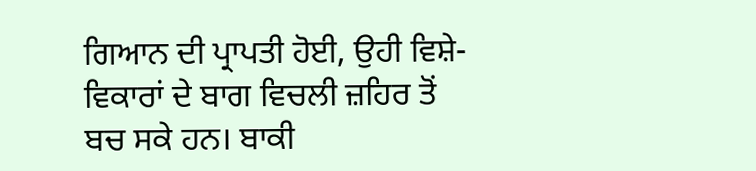ਗਿਆਨ ਦੀ ਪ੍ਰਾਪਤੀ ਹੋਈ, ਉਹੀ ਵਿਸ਼ੇ-ਵਿਕਾਰਾਂ ਦੇ ਬਾਗ ਵਿਚਲੀ ਜ਼ਹਿਰ ਤੋਂ ਬਚ ਸਕੇ ਹਨ। ਬਾਕੀ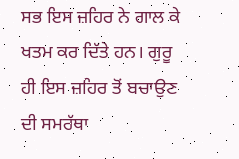ਸਭ ਇਸ ਜ਼ਹਿਰ ਨੇ ਗਾਲ ਕੇ ਖਤਮ ਕਰ ਦਿੱਤੇ ਹਨ। ਗੁਰੂ ਹੀ ਇਸ ਜ਼ਹਿਰ ਤੋਂ ਬਚਾਉਣ ਦੀ ਸਮਰੱਥਾ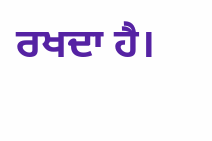ਰਖਦਾ ਹੈ।